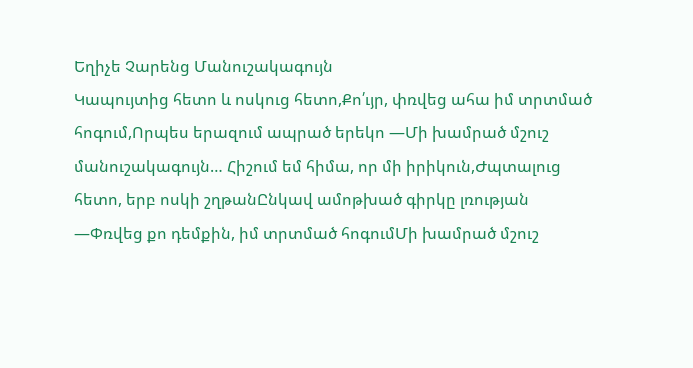Եղիչե Չարենց Մանուշակագույն
Կապույտից հետո և ոսկուց հետո,Քո՛ւյր, փռվեց ահա իմ տրտմած հոգում,Որպես երազում ապրած երեկո —Մի խամրած մշուշ մանուշակագույն… Հիշում եմ հիմա, որ մի իրիկուն,Ժպտալուց հետո, երբ ոսկի շղթանԸնկավ ամոթխած գիրկը լռության —Փռվեց քո դեմքին, իմ տրտմած հոգումՄի խամրած մշուշ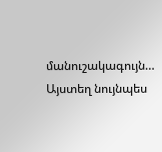մանուշակագույն… Այստեղ նույնպես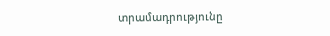տրամադրությունը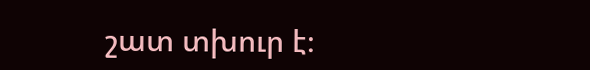շատ տխուր է։